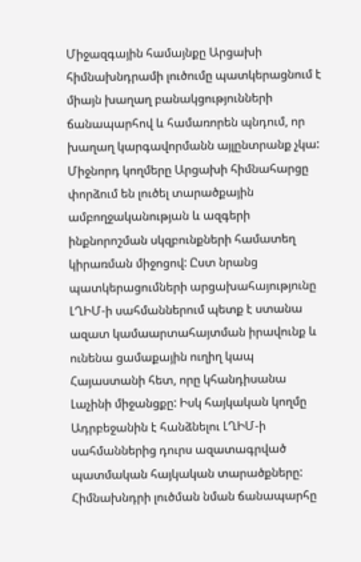Միջազգային համայնքը Արցախի հիմնախնդրամի լուծումը պատկերացնում է միայն խաղաղ բանակցությունների ճանապարհով և համառորեն պնդում, որ խաղաղ կարգավորմանն այլընտրանք չկա: Միջնորդ կողմերը Արցախի հիմնահարցը փորձում են լուծել տարածքային ամբողջականության և ազգերի ինքնորոշման սկզբունքների համատեղ կիրառման միջոցով: Ըստ նրանց պատկերացումների արցախահայությունը ԼՂԻՄ-ի սահմաններում պետք է ստանա ազատ կամաարտահայտման իրավունք և ունենա ցամաքային ուղիղ կապ Հայաստանի հետ, որը կհանդիսանա Լաչինի միջանցքը: Իսկ հայկական կողմը Ադրբեջանին է հանձնելու ԼՂԻՄ-ի սահմաններից դուրս ազատագրված պատմական հայկական տարածքները: Հիմնախնդրի լուծման նման ճանապարհը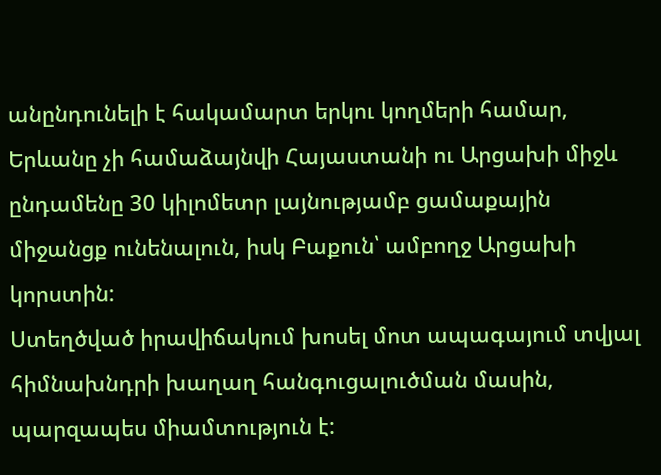անընդունելի է հակամարտ երկու կողմերի համար, Երևանը չի համաձայնվի Հայաստանի ու Արցախի միջև ընդամենը 30 կիլոմետր լայնությամբ ցամաքային միջանցք ունենալուն, իսկ Բաքուն՝ ամբողջ Արցախի կորստին:
Ստեղծված իրավիճակում խոսել մոտ ապագայում տվյալ հիմնախնդրի խաղաղ հանգուցալուծման մասին, պարզապես միամտություն է: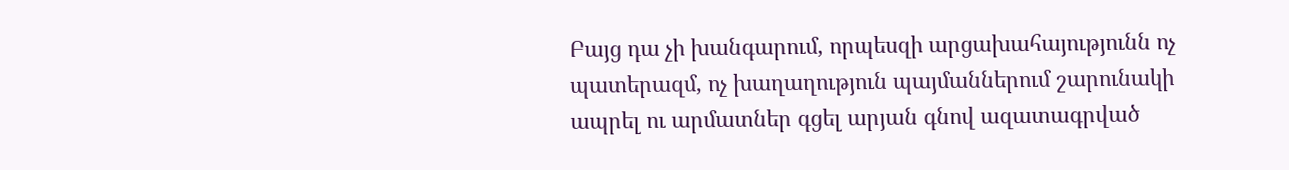Բայց դա չի խանգարում, որպեսզի արցախահայությունն ոչ պատերազմ, ոչ խաղաղություն պայմաններում շարունակի ապրել ու արմատներ գցել արյան գնով ազատագրված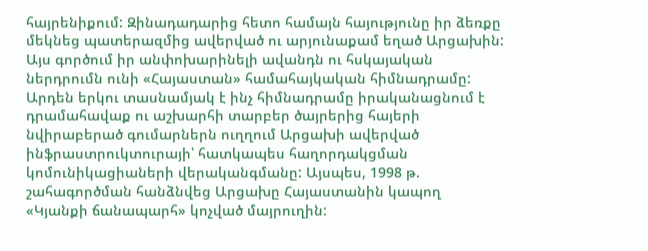հայրենիքում: Զինադադարից հետո համայն հայությունը իր ձեռքը մեկնեց պատերազմից ավերված ու արյունաքամ եղած Արցախին: Այս գործում իր անփոխարինելի ավանդն ու հսկայական ներդրումն ունի «Հայաստան» համահայկական հիմնադրամը: Արդեն երկու տասնամյակ է ինչ հիմնադրամը իրականացնում է դրամահավաք ու աշխարհի տարբեր ծայրերից հայերի նվիրաբերած գումարներն ուղղում Արցախի ավերված ինֆրաստրուկտուրայի՝ հատկապես հաղորդակցման կոմունիկացիաների վերականգմանը: Այսպես, 1998 թ. շահագործման հանձնվեց Արցախը Հայաստանին կապող «Կյանքի ճանապարհ» կոչված մայրուղին: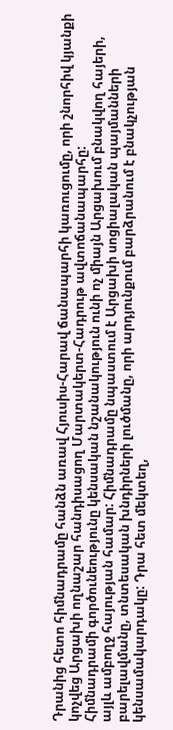Դրանից հետո հիմնադրամը հանձն առավ Հյուսիս-Հարավ ճանապարհի կառուցումը, որի շնորհիվ կյանքի կոչվեց Արցախի ողնաշար հանդիսացող Մարտակերտ-Հադրութ ավտոճանապարհը:
Հիմնադրամի գործունեությունը կենսական նշանակություն ունի ոչ միայն Արցախում բնակվող հայերի, այլև ամբողջ հայության համար: Հիմնադրամը նպաստում է Արցախի սոցիալական պայմանների բարելավմանը, տնտեսական խնդիրների լուծմանը, որի արդյունքում բարձրանում է բնակչության կենսամակարդակը: Դրա հետ մեկտեղ,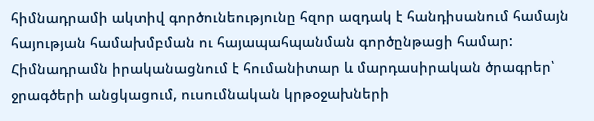հիմնադրամի ակտիվ գործունեությունը հզոր ազդակ է հանդիսանում համայն հայության համախմբման ու հայապահպանման գործընթացի համար: Հիմնադրամն իրականացնում է հումանիտար և մարդասիրական ծրագրեր՝ ջրագծերի անցկացում, ուսումնական կրթօջախների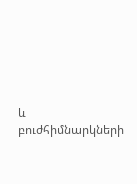և բուժհիմնարկների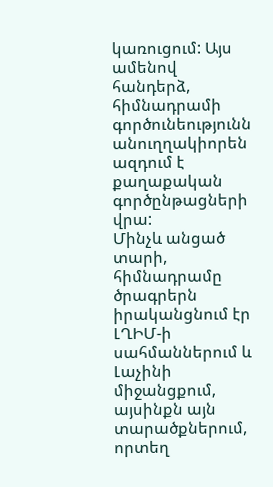կառուցում: Այս ամենով հանդերձ, հիմնադրամի գործունեությունն անուղղակիորեն ազդում է քաղաքական գործընթացների վրա:
Մինչև անցած տարի, հիմնադրամը ծրագրերն իրականցնում էր ԼՂԻՄ-ի սահմաններում և Լաչինի միջանցքում, այսինքն այն տարածքներում, որտեղ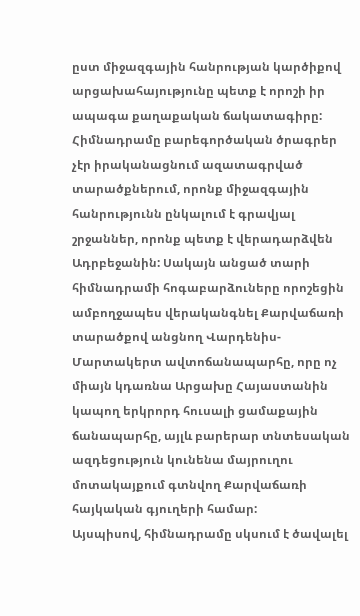ըստ միջազգային հանրության կարծիքով արցախահայությունը պետք է որոշի իր ապագա քաղաքական ճակատագիրը: Հիմնադրամը բարեգործական ծրագրեր չէր իրականացնում ազատագրված տարածքներում, որոնք միջազգային հանրությունն ընկալում է գրավյալ շրջաններ, որոնք պետք է վերադարձվեն Ադրբեջանին: Սակայն անցած տարի հիմնադրամի հոգաբարձուները որոշեցին ամբողջապես վերականգնել Քարվաճառի տարածքով անցնող Վարդենիս-Մարտակերտ ավտոճանապարհը, որը ոչ միայն կդառնա Արցախը Հայաստանին կապող երկրորդ հուսալի ցամաքային ճանապարհը, այլև բարերար տնտեսական ազդեցություն կունենա մայրուղու մոտակայքում գտնվող Քարվաճառի հայկական գյուղերի համար:
Այսպիսով, հիմնադրամը սկսում է ծավալել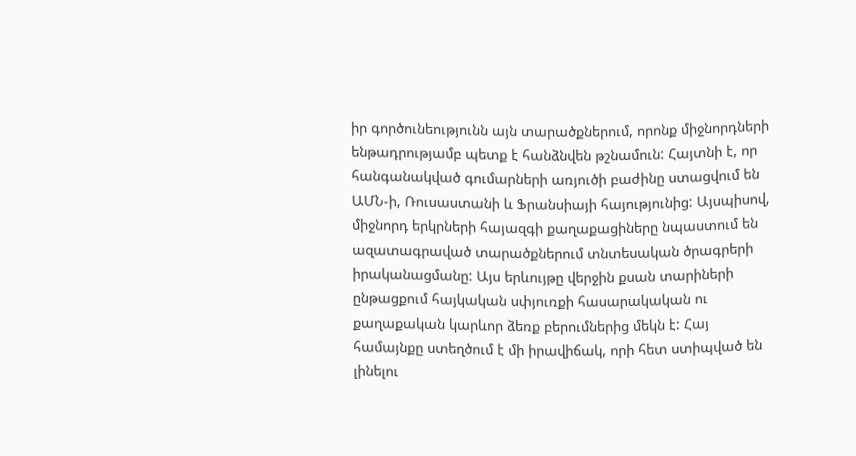իր գործունեությունն այն տարածքներում, որոնք միջնորդների ենթադրությամբ պետք է հանձնվեն թշնամուն: Հայտնի է, որ հանգանակված գումարների առյուծի բաժինը ստացվում են ԱՄՆ-ի, Ռուսաստանի և Ֆրանսիայի հայությունից: Այսպիսով, միջնորդ երկրների հայազգի քաղաքացիները նպաստում են ազատագրաված տարածքներում տնտեսական ծրագրերի իրականացմանը: Այս երևույթը վերջին քսան տարիների ընթացքում հայկական սփյուռքի հասարակական ու քաղաքական կարևոր ձեռք բերումներից մեկն է: Հայ համայնքը ստեղծում է մի իրավիճակ, որի հետ ստիպված են լինելու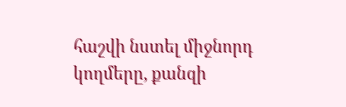հաշվի նստել միջնորդ կողմերը, քանզի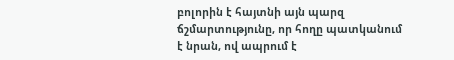բոլորին է հայտնի այն պարզ ճշմարտությունը, որ հողը պատկանում է նրան, ով ապրում է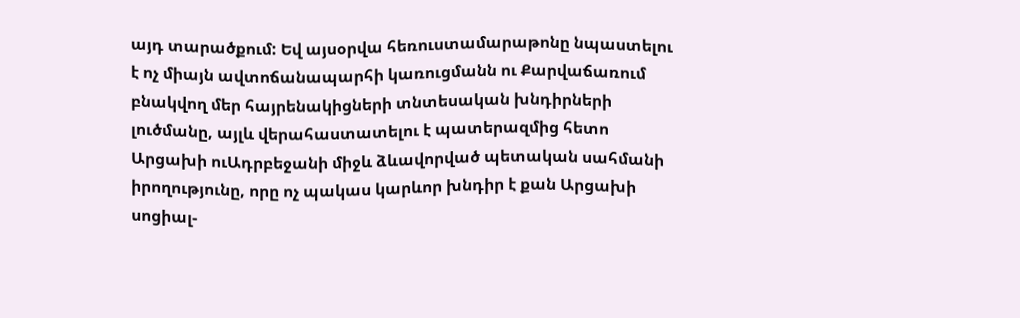այդ տարածքում: Եվ այսօրվա հեռուստամարաթոնը նպաստելու է ոչ միայն ավտոճանապարհի կառուցմանն ու Քարվաճառում բնակվող մեր հայրենակիցների տնտեսական խնդիրների լուծմանը, այլև վերահաստատելու է պատերազմից հետո Արցախի ուԱդրբեջանի միջև ձևավորված պետական սահմանի իրողությունը, որը ոչ պակաս կարևոր խնդիր է քան Արցախի սոցիալ-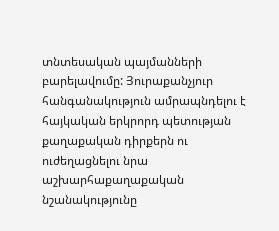տնտեսական պայմանների բարելավումը: Յուրաքանչյուր հանգանակություն ամրապնդելու է հայկական երկրորդ պետության քաղաքական դիրքերն ու ուժեղացնելու նրա աշխարհաքաղաքական նշանակությունը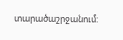տարածաշրջանում: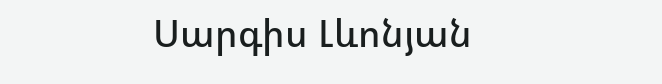Սարգիս Լևոնյան